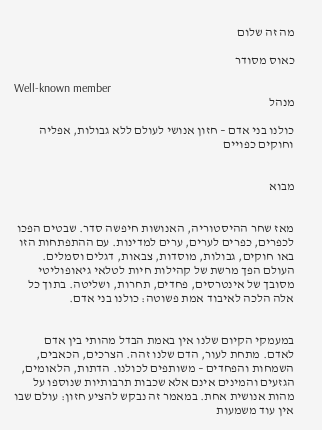מה זה שלום

כאוס מסודר

Well-known member
מנהל

כולנו בני אדם – חזון אנושי לעולם ללא גבולות, אפליה וחוקים כפויים


מבוא


מאז שחר ההיסטוריה, האנושות חיפשה סדר. שבטים הפכו לכפרים, כפרים לערים, ערים למדינות. עם ההתפתחות הזו באו חוקים, גבולות, מוסדות, צבאות, דגלים וסמלים. העולם הפך מרשת של קהילות חיות לטלאי גיאופוליטי מסובך של אינטרסים, פחדים, תחרות, ושליטה. בתוך כל אלה הלכה לאיבוד אמת פשוטה: כולנו בני אדם.


במעמקי הקיום שלנו אין באמת הבדל מהותי בין אדם לאדם. מתחת לעור, הדם שלנו זהה. הצרכים, הכאבים, השמחות והפחדים – משותפים לכולנו. הדתות, הלאומים, הגזעים והמינים אינם אלא שכבות תרבותיות שנוספו על מהות אנושית אחת. במאמר זה נבקש להציע חזון: עולם שבו אין עוד משמעות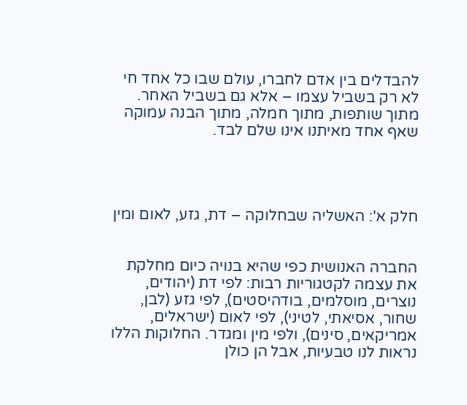להבדלים בין אדם לחברו, עולם שבו כל אחד חי לא רק בשביל עצמו – אלא גם בשביל האחר. מתוך שותפות, מתוך חמלה, מתוך הבנה עמוקה שאף אחד מאיתנו אינו שלם לבד.




חלק א': האשליה שבחלוקה – דת, גזע, לאום ומין


החברה האנושית כפי שהיא בנויה כיום מחלקת את עצמה לקטגוריות רבות: לפי דת (יהודים, נוצרים, מוסלמים, בודהיסטים), לפי גזע (לבן, שחור, אסיאתי, לטיני), לפי לאום (ישראלים, אמריקאים, סינים), ולפי מין ומגדר. החלוקות הללו נראות לנו טבעיות, אבל הן כולן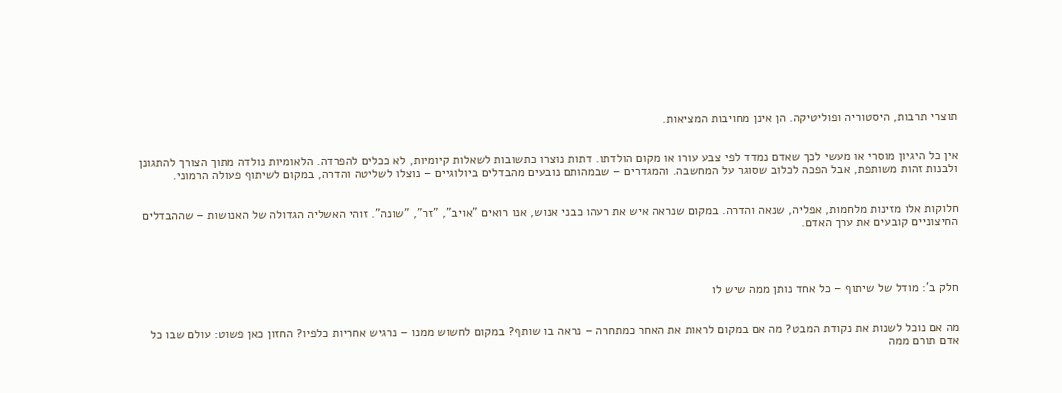תוצרי תרבות, היסטוריה ופוליטיקה. הן אינן מחויבות המציאות.


אין כל היגיון מוסרי או מעשי לכך שאדם נמדד לפי צבע עורו או מקום הולדתו. דתות נוצרו כתשובות לשאלות קיומיות, לא ככלים להפרדה. הלאומיות נולדה מתוך הצורך להתגונן ולבנות זהות משותפת, אבל הפכה לכלוב שסוגר על המחשבה. והמגדרים – שבמהותם נובעים מהבדלים ביולוגיים – נוצלו לשליטה והדרה, במקום לשיתוף פעולה הרמוני.


חלוקות אלו מזינות מלחמות, אפליה, שנאה והדרה. במקום שנראה איש את רעהו כבני אנוש, אנו רואים "אויב", "זר", "שונה". זוהי האשליה הגדולה של האנושות – שההבדלים החיצוניים קובעים את ערך האדם.




חלק ב': מודל של שיתוף – כל אחד נותן ממה שיש לו


מה אם נוכל לשנות את נקודת המבט? מה אם במקום לראות את האחר כמתחרה – נראה בו שותף? במקום לחשוש ממנו – נרגיש אחריות כלפיו? החזון כאן פשוט: עולם שבו כל אדם תורם ממה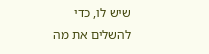שיש לו, כדי להשלים את מה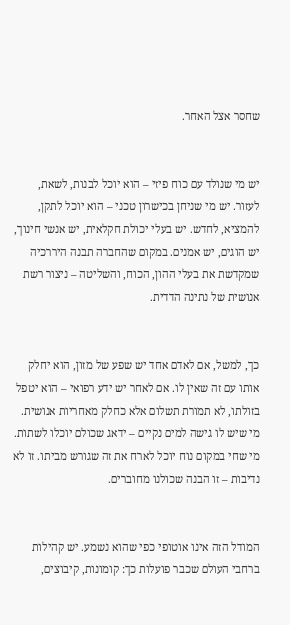שחסר אצל האחר.


יש מי שנולד עם כוח פיזי – הוא יוכל לבנות, לשאת, לעזור. יש מי שניחן בכישרון טכני – הוא יוכל לתקן, להמציא, לחדש. יש בעלי יכולת חקלאית, יש אנשי חינוך, יש הוגים, יש אמנים. במקום שהחברה תבנה היררכיה שמקדשת את בעלי ההון, הכוח, והשליטה – ניצור רשת אנושית של נתינה הדדית.


כך, למשל, אם לאדם אחד יש שפע של מזון, הוא יחלק אותו עם זה שאין לו. אם לאחר יש ידע רפואי – הוא יטפל בזולתו, לא תמורת תשלום אלא כחלק מאחריות אנושית. מי שיש לו גישה למים נקיים – ידאג שכולם יוכלו לשתות. מי שחי במקום נוח יוכל לארח את זה שגורש מביתו. זו לא נדיבות – זו הבנה שכולנו מחוברים.


המודל הזה אינו אוטופי כפי שהוא נשמע. יש קהילות ברחבי העולם שכבר פועלות כך: קומונות, קיבוצים,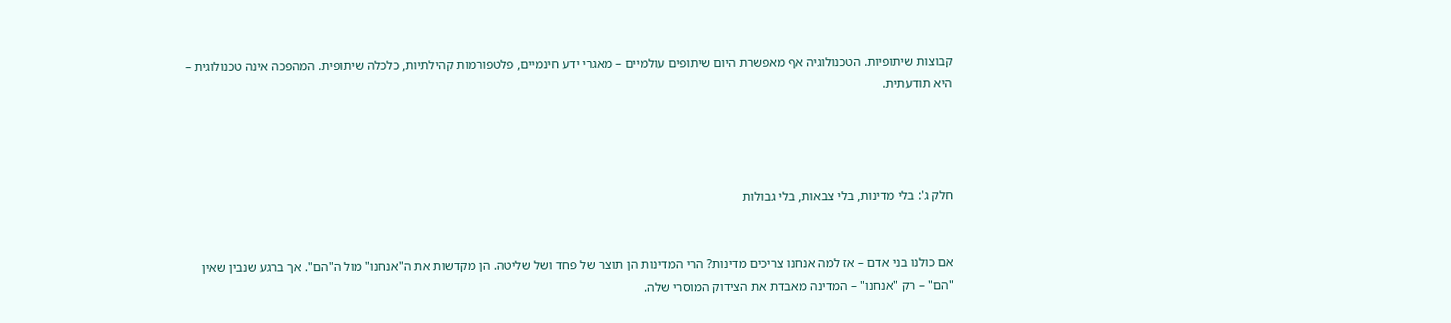קבוצות שיתופיות. הטכנולוגיה אף מאפשרת היום שיתופים עולמיים – מאגרי ידע חינמיים, פלטפורמות קהילתיות, כלכלה שיתופית. המהפכה אינה טכנולוגית – היא תודעתית.




חלק ג': בלי מדינות, בלי צבאות, בלי גבולות


אם כולנו בני אדם – אז למה אנחנו צריכים מדינות? הרי המדינות הן תוצר של פחד ושל שליטה. הן מקדשות את ה"אנחנו" מול ה"הם". אך ברגע שנבין שאין "הם" – רק "אנחנו" – המדינה מאבדת את הצידוק המוסרי שלה.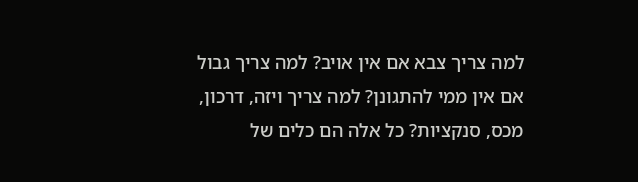למה צריך צבא אם אין אויב? למה צריך גבול אם אין ממי להתגונן? למה צריך ויזה, דרכון, מכס, סנקציות? כל אלה הם כלים של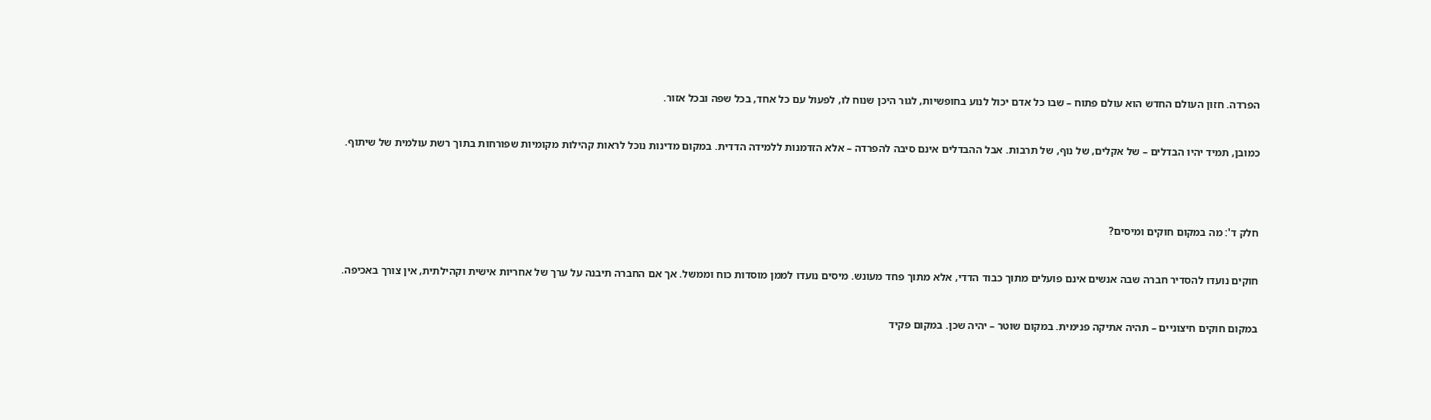הפרדה. חזון העולם החדש הוא עולם פתוח – שבו כל אדם יכול לנוע בחופשיות, לגור היכן שנוח לו, לפעול עם כל אחד, בכל שפה ובכל אזור.


כמובן, תמיד יהיו הבדלים – של אקלים, של נוף, של תרבות. אבל ההבדלים אינם סיבה להפרדה – אלא הזדמנות ללמידה הדדית. במקום מדינות נוכל לראות קהילות מקומיות שפורחות בתוך רשת עולמית של שיתוף.




חלק ד': מה במקום חוקים ומיסים?


חוקים נועדו להסדיר חברה שבה אנשים אינם פועלים מתוך כבוד הדדי, אלא מתוך פחד מעונש. מיסים נועדו לממן מוסדות כוח וממשל. אך אם החברה תיבנה על ערך של אחריות אישית וקהילתית, אין צורך באכיפה.


במקום חוקים חיצוניים – תהיה אתיקה פנימית. במקום שוטר – יהיה שכן. במקום פקיד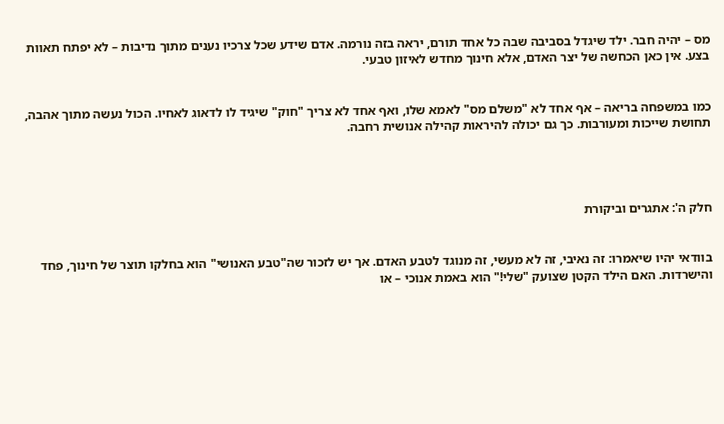מס – יהיה חבר. ילד שיגדל בסביבה שבה כל אחד תורם, יראה בזה נורמה. אדם שידע שכל צרכיו נענים מתוך נדיבות – לא יפתח תאוות בצע. אין כאן הכחשה של יצר האדם, אלא חינוך מחדש לאיזון טבעי.


כמו במשפחה בריאה – אף אחד לא "משלם מס" לאמא שלו, ואף אחד לא צריך "חוק" שיגיד לו לדאוג לאחיו. הכול נעשה מתוך אהבה, תחושת שייכות ומעורבות. כך גם יכולה להיראות קהילה אנושית רחבה.




חלק ה': אתגרים וביקורת


בוודאי יהיו שיאמרו: זה נאיבי, זה לא מעשי, זה מנוגד לטבע האדם. אך יש לזכור שה"טבע האנושי" הוא בחלקו תוצר של חינוך, פחד והישרדות. האם הילד הקטן שצועק "שלי!" הוא באמת אנוכי – או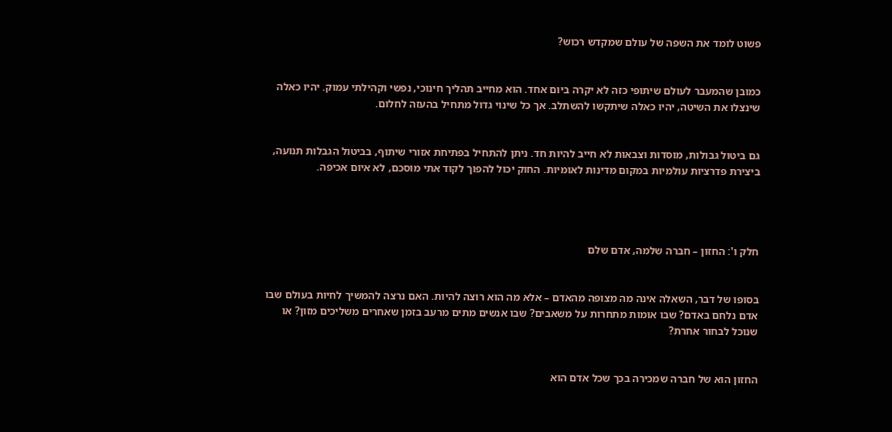פשוט לומד את השפה של עולם שמקדש רכוש?


כמובן שהמעבר לעולם שיתופי כזה לא יקרה ביום אחד. הוא מחייב תהליך חינוכי, נפשי וקהילתי עמוק. יהיו כאלה שינצלו את השיטה, יהיו כאלה שיתקשו להשתלב. אך כל שינוי גדול מתחיל בהעזה לחלום.


גם ביטול גבולות, מוסדות וצבאות לא חייב להיות חד. ניתן להתחיל בפתיחת אזורי שיתוף, בביטול הגבלות תנועה, ביצירת פדרציות עולמיות במקום מדינות לאומיות. החוק יכול להפוך לקוד אתי מוסכם, לא איום אכיפה.




חלק ו': החזון – חברה שלמה, אדם שלם


בסופו של דבר, השאלה אינה מה מצופה מהאדם – אלא מה הוא רוצה להיות. האם נרצה להמשיך לחיות בעולם שבו אדם נלחם באדם? שבו אומות מתחרות על משאבים? שבו אנשים מתים מרעב בזמן שאחרים משליכים מזון? או שנוכל לבחור אחרת?


החזון הוא של חברה שמכירה בכך שכל אדם הוא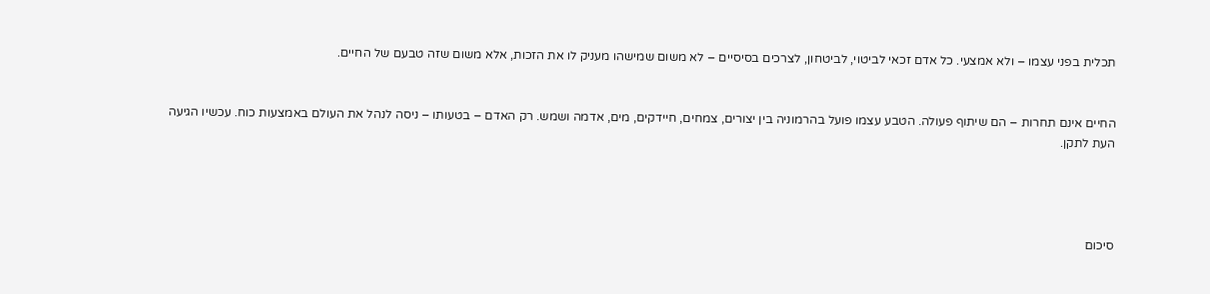תכלית בפני עצמו – ולא אמצעי. כל אדם זכאי לביטוי, לביטחון, לצרכים בסיסיים – לא משום שמישהו מעניק לו את הזכות, אלא משום שזה טבעם של החיים.


החיים אינם תחרות – הם שיתוף פעולה. הטבע עצמו פועל בהרמוניה בין יצורים, צמחים, חיידקים, מים, אדמה ושמש. רק האדם – בטעותו – ניסה לנהל את העולם באמצעות כוח. עכשיו הגיעה העת לתקן.




סיכום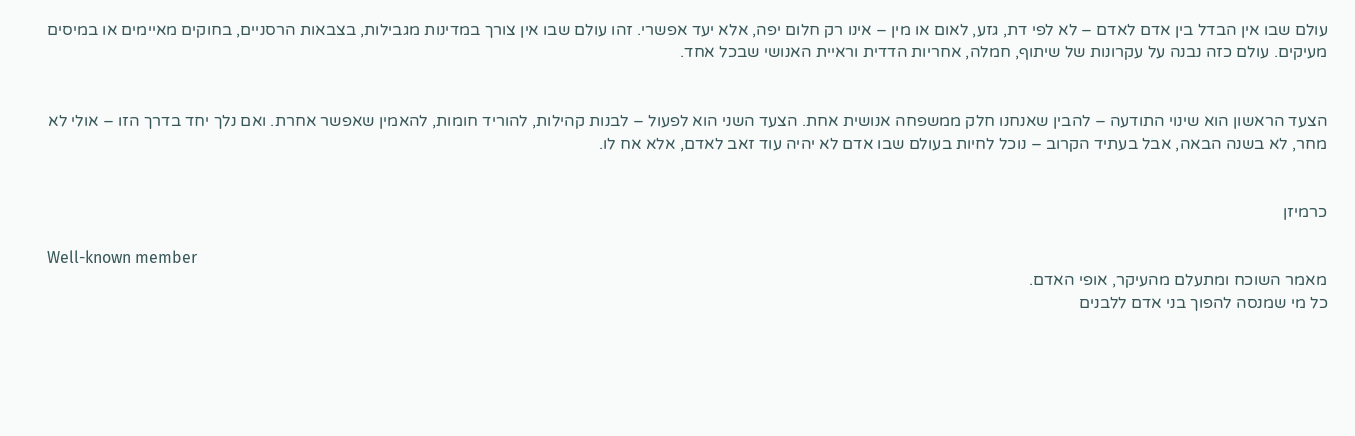עולם שבו אין הבדל בין אדם לאדם – לא לפי דת, גזע, לאום או מין – אינו רק חלום יפה, אלא יעד אפשרי. זהו עולם שבו אין צורך במדינות מגבילות, בצבאות הרסניים, בחוקים מאיימים או במיסים מעיקים. עולם כזה נבנה על עקרונות של שיתוף, חמלה, אחריות הדדית וראיית האנושי שבכל אחד.


הצעד הראשון הוא שינוי התודעה – להבין שאנחנו חלק ממשפחה אנושית אחת. הצעד השני הוא לפעול – לבנות קהילות, להוריד חומות, להאמין שאפשר אחרת. ואם נלך יחד בדרך הזו – אולי לא מחר, לא בשנה הבאה, אבל בעתיד הקרוב – נוכל לחיות בעולם שבו אדם לא יהיה עוד זאב לאדם, אלא אח לו.


כרמיזן

Well-known member
מאמר השוכח ומתעלם מהעיקר, אופי האדם.
כל מי שמנסה להפוך בני אדם ללבנים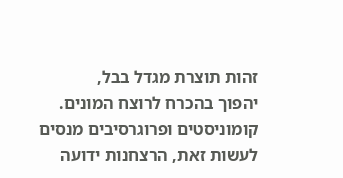זהות תוצרת מגדל בבל,
יהפוך בהכרח לרוצח המונים.
קומוניסטים ופרוגרסיבים מנסים לעשות זאת, הרצחנות ידועה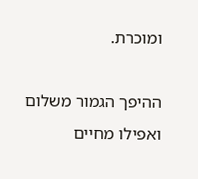ומוכרת.

ההיפך הגמור משלום ואפילו מחיים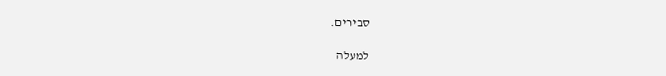סבירים.

למעלה